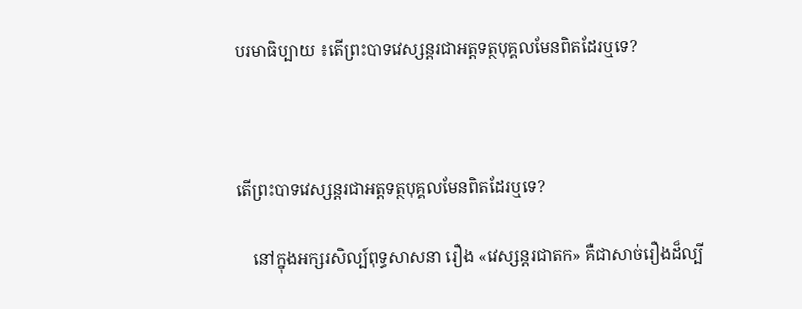បរមាធិប្បាយ ៖តើព្រះបាទវេស្សន្តរជាអត្តទត្ថបុគ្គលមែនពិតដែរឬទេ?



តើព្រះបាទវេស្សន្តរជាអត្តទត្ថបុគ្គលមែនពិតដែរឬទេ?

    នៅក្នុងអក្សរសិល្ប៍ពុទ្ធសាសនា រឿង «វេស្សន្តរជាតក» គឺជាសាច់រឿងដ៏ល្បី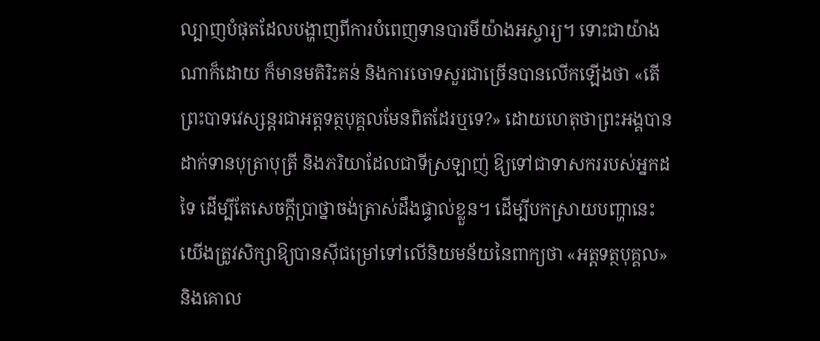ល្បាញបំផុតដែលបង្ហាញពីការបំពេញទានបារមីយ៉ាងអស្ចារ្យ។ ទោះជាយ៉ាងណាក៏ដោយ ក៏មានមតិរិះគន់ និងការចោទសួរជាច្រើនបានលើកឡើងថា «តើព្រះបាទវេស្សន្តរជាអត្តទត្ថបុគ្គលមែនពិតដែរឬទេ?» ដោយហេតុថាព្រះអង្គបានដាក់ទានបុត្រាបុត្រី និងភរិយាដែលជាទីស្រឡាញ់ ឱ្យទៅជាទាសកររបស់អ្នកដទៃ ដើម្បីតែសេចក្តីប្រាថ្នាចង់ត្រាស់ដឹងផ្ទាល់ខ្លួន។ ដើម្បីបកស្រាយបញ្ហានេះ យើងត្រូវសិក្សាឱ្យបានស៊ីជម្រៅទៅលើនិយមន័យនៃពាក្យថា «អត្តទត្ថបុគ្គល» និងគោល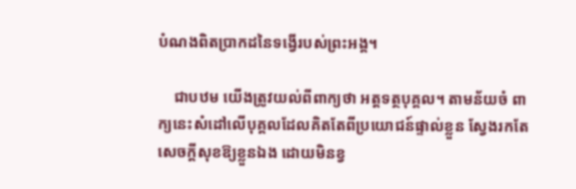បំណងពិតប្រាកដនៃទង្វើរបស់ព្រះអង្គ។

    ជាបឋម យើងត្រូវយល់ពីពាក្យថា អត្តទត្ថបុគ្គល។ តាមន័យចំ ពាក្យនេះសំដៅលើបុគ្គលដែលគិតតែពីប្រយោជន៍ផ្ទាល់ខ្លួន ស្វែងរកតែសេចក្តីសុខឱ្យខ្លួនឯង ដោយមិនខ្វ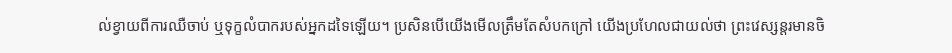ល់ខ្វាយពីការឈឺចាប់ ឬទុក្ខលំបាករបស់អ្នកដទៃឡើយ។ ប្រសិនបើយើងមើលត្រឹមតែសំបកក្រៅ យើងប្រហែលជាយល់ថា ព្រះវេស្សន្តរមានចិ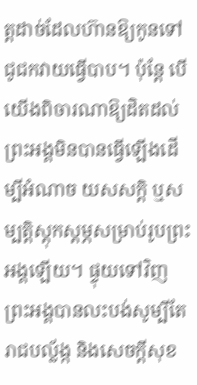ត្តដាច់ដែលហ៊ានឱ្យកូនទៅជូជកវាយធ្វើបាប។ ប៉ុន្តែ បើយើងពិចារណាឱ្យដិតដល់ ព្រះអង្គមិនបានធ្វើឡើងដើម្បីអំណាច យសសក្តិ ឬសម្បត្តិស្តុកស្តម្ភសម្រាប់រូបព្រះអង្គឡើយ។ ផ្ទុយទៅវិញ ព្រះអង្គបានលះបង់សូម្បីតែរាជបល្ល័ង្ក និងសេចក្តីសុខ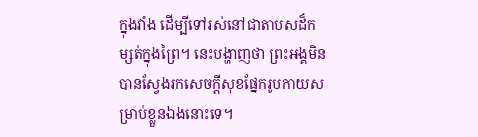ក្នុងវាំង ដើម្បីទៅរស់នៅជាតាបសដ៏កម្សត់ក្នុងព្រៃ។ នេះបង្ហាញថា ព្រះអង្គមិនបានស្វែងរកសេចក្តីសុខផ្នែករូបកាយសម្រាប់ខ្លួនឯងនោះទេ។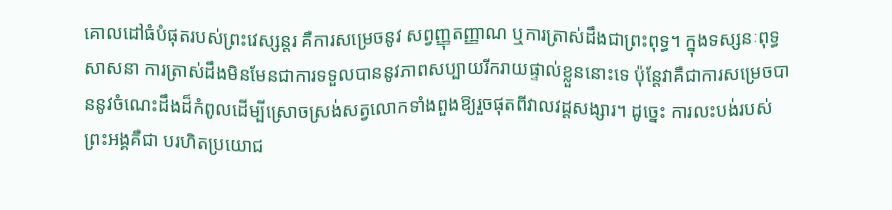គោលដៅធំបំផុតរបស់ព្រះវេស្សន្តរ គឺការសម្រេចនូវ សព្វញ្ញុតញ្ញាណ ឬការត្រាស់ដឹងជាព្រះពុទ្ធ។ ក្នុងទស្សនៈពុទ្ធសាសនា ការត្រាស់ដឹងមិនមែនជាការទទួលបាននូវភាពសប្បាយរីករាយផ្ទាល់ខ្លួននោះទេ ប៉ុន្តែវាគឺជាការសម្រេចបាននូវចំណេះដឹងដ៏កំពូលដើម្បីស្រោចស្រង់សត្វលោកទាំងពួងឱ្យរួចផុតពីវាលវដ្តសង្សារ។ ដូច្នេះ ការលះបង់របស់ព្រះអង្គគឺជា បរហិតប្រយោជ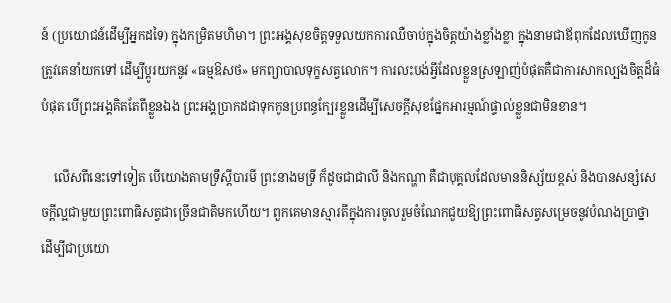ន៍ (ប្រយោជន៍ដើម្បីអ្នកដទៃ) ក្នុងកម្រិតមហិមា។ ព្រះអង្គសុខចិត្តទទួលយកការឈឺចាប់ក្នុងចិត្តយ៉ាងខ្លាំងខ្លា ក្នុងនាមជាឪពុកដែលឃើញកូនត្រូវគេនាំយកទៅ ដើម្បីប្តូរយកនូវ «ធម្មឱសថ» មកព្យាបាលទុក្ខសត្វលោក។ ការលះបង់អ្វីដែលខ្លួនស្រឡាញ់បំផុតគឺជាការសាកល្បងចិត្តដ៏ធំបំផុត បើព្រះអង្គគិតតែពីខ្លួនឯង ព្រះអង្គប្រាកដជាទុកកូនប្រពន្ធក្បែរខ្លួនដើម្បីសេចក្តីសុខផ្នែកអារម្មណ៍ផ្ទាល់ខ្លួនជាមិនខាន។

    លើសពីនេះទៅទៀត បើយោងតាមទ្រឹស្តីបារមី ព្រះនាងមទ្រី ក៏ដូចជាជាលី និងកណ្ហា គឺជាបុគ្គលដែលមាននិស្ស័យខ្ពស់ និងបានសន្សំសេចក្តីល្អជាមួយព្រះពោធិសត្វជាច្រើនជាតិមកហើយ។ ពួកគេមានស្មារតីក្នុងការចូលរួមចំណែកជួយឱ្យព្រះពោធិសត្វសម្រេចនូវបំណងប្រាថ្នា ដើម្បីជាប្រយោ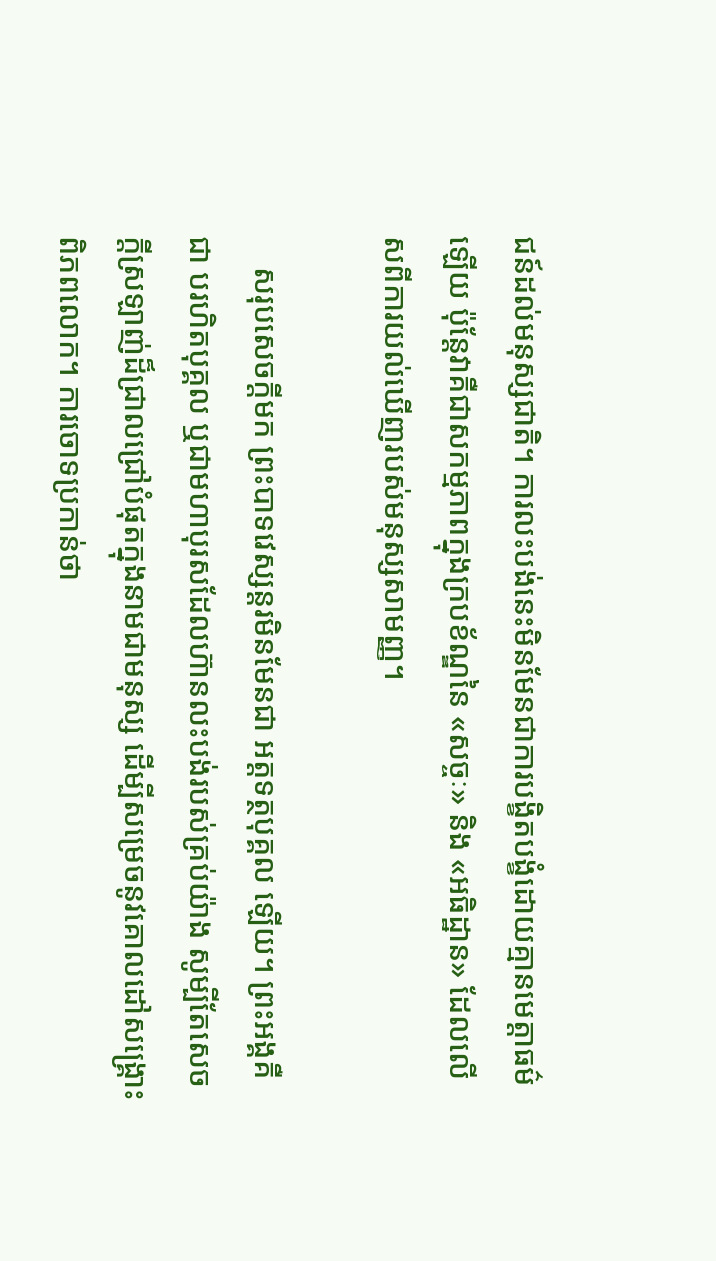ជន៍ដល់មនុស្សជាតិ។ ការលះបង់នេះមិនមែនជាការបង្ខិតបង្ខំដោយគ្មានមេត្តាធម៌ឡើយ ប៉ុន្តែវាគឺជាសកម្មភាពក្នុងក្របខ័ណ្ឌនៃ «សច្ចៈ» និង «អធិដ្ឋាន» ដែលលើសពីការយល់ឃើញរបស់មនុស្សសាមញ្ញ។

    សរុបសេចក្តីមក ព្រះបាទវេស្សន្តរមិនមែនជា អត្តទត្ថបុគ្គល ឡើយ។ ព្រះអង្គគឺជា បរហិតបុគ្គល ឬជាមហាបុរសដែលហ៊ានលះបង់របស់គ្រប់យ៉ាង សូម្បីតែសេចក្តីស្រឡាញ់ដ៏ជ្រាលជ្រៅបំផុតក្នុងនាមជាមនុស្ស ដើម្បីសម្រេចនូវគោលដៅសង្គ្រោះពិភពលោក។ ការចោទប្រកាន់ថា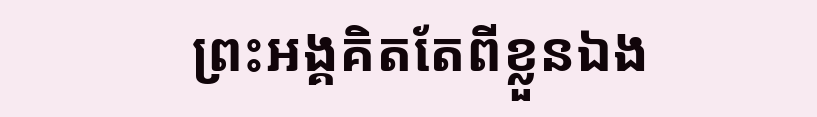ព្រះអង្គគិតតែពីខ្លួនឯង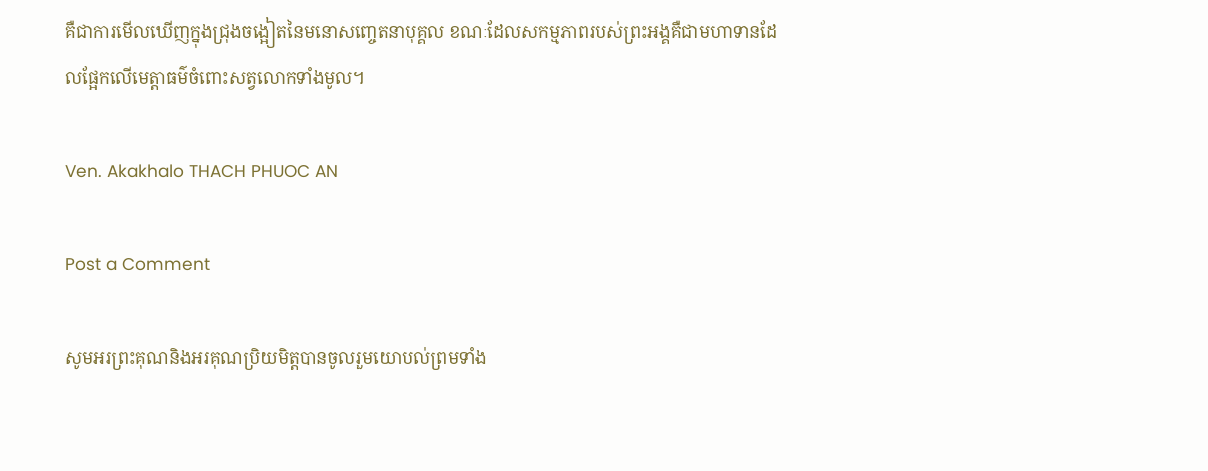គឺជាការមើលឃើញក្នុងជ្រុងចង្អៀតនៃមនោសញ្ចេតនាបុគ្គល ខណៈដែលសកម្មភាពរបស់ព្រះអង្គគឺជាមហាទានដែលផ្អែកលើមេត្តាធម៌ចំពោះសត្វលោកទាំងមូល។

Ven. Akakhalo THACH PHUOC AN

Post a Comment

សូមអរព្រះគុណនិងអរគុណប្រិយមិត្តបានចូលរួមយោបល់ព្រមទាំង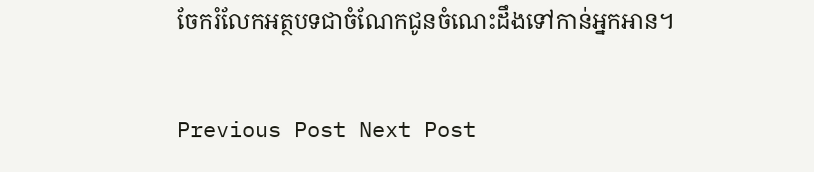ចែករំលែកអត្ថបទជាចំណែកជូនចំណេះដឹងទៅកាន់អ្នកអាន។

Previous Post Next Post